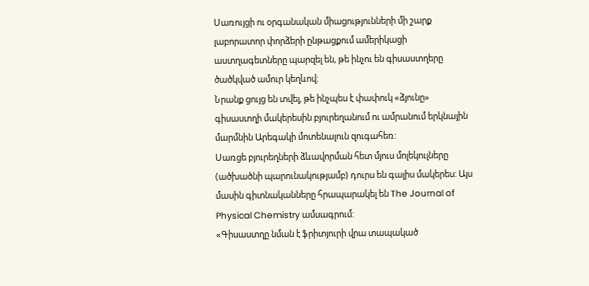Սառույցի ու օրգանական միացությունների մի շարք լաբորատոր փորձերի ընթացքում ամերիկացի աստղագետները պարզել են, թե ինչու են գիսաստղերը ծածկված ամուր կեղևով:
Նրանք ցույց են տվել, թե ինչպես է փափուկ «ձյունը» գիսաստղի մակերեսին բյուրեղանում ու ամրանում երկնային մարմնին Արեգակի մոտենալուն զուգահեռ:
Սառցե բյուրեղների ձևավորման հետ մյուս մոլեկուլները (ածխածնի պարունակությամբ) դուրս են գալիս մակերես: Այս մասին գիտնականները հրապարակել են The Journal of Physical Chemistry ամսագրում:
«Գիսաստղը նման է ֆրիտյուրի վրա տապակած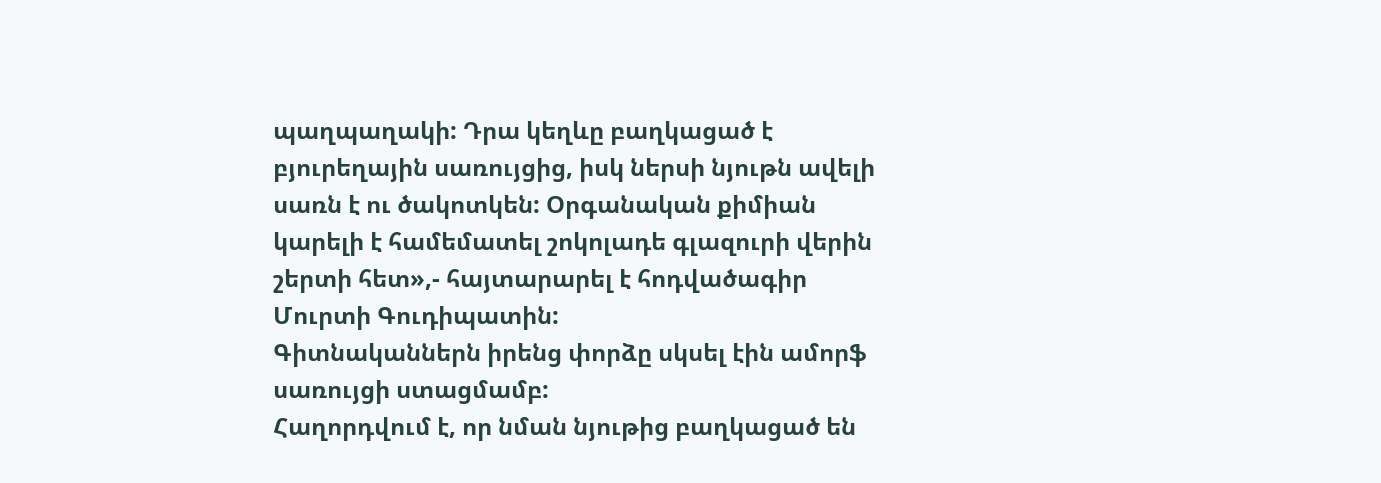պաղպաղակի: Դրա կեղևը բաղկացած է բյուրեղային սառույցից, իսկ ներսի նյութն ավելի սառն է ու ծակոտկեն: Օրգանական քիմիան կարելի է համեմատել շոկոլադե գլազուրի վերին շերտի հետ»,- հայտարարել է հոդվածագիր Մուրտի Գուդիպատին:
Գիտնականներն իրենց փորձը սկսել էին ամորֆ սառույցի ստացմամբ:
Հաղորդվում է, որ նման նյութից բաղկացած են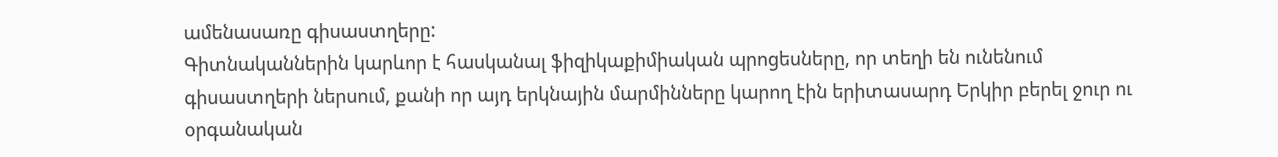ամենասառը գիսաստղերը:
Գիտնականներին կարևոր է հասկանալ ֆիզիկաքիմիական պրոցեսները, որ տեղի են ունենում գիսաստղերի ներսում, քանի որ այդ երկնային մարմինները կարող էին երիտասարդ Երկիր բերել ջուր ու օրգանական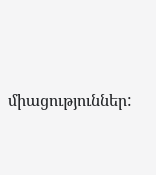միացություններ: